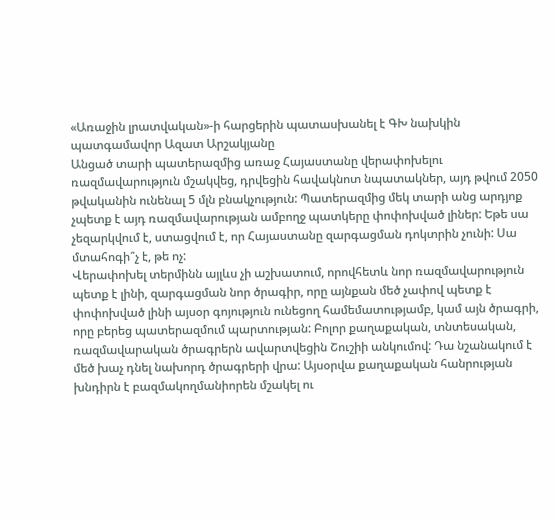«Առաջին լրատվական»-ի հարցերին պատասխանել է ԳԽ նախկին պատգամավոր Ազատ Արշակյանը
Անցած տարի պատերազմից առաջ Հայաստանը վերափոխելու ռազմավարություն մշակվեց, դրվեցին հավակնոտ նպատակներ, այդ թվում 2050 թվականին ունենալ 5 մլն բնակչություն: Պատերազմից մեկ տարի անց արդյոք չպետք է այդ ռազմավարության ամբողջ պատկերը փոփոխված լիներ: Եթե սա չեզարկվում է, ստացվում է, որ Հայաստանը զարգացման դոկտրին չունի: Սա մտահոգի՞չ է, թե ոչ:
Վերափոխել տերմինն այլևս չի աշխատում, որովհետև նոր ռազմավարություն պետք է լինի, զարգացման նոր ծրագիր, որը այնքան մեծ չափով պետք է փոփոխված լինի այսօր գոյություն ունեցող համեմատությամբ, կամ այն ծրագրի, որը բերեց պատերազմում պարտության: Բոլոր քաղաքական, տնտեսական, ռազմավարական ծրագրերն ավարտվեցին Շուշիի անկումով: Դա նշանակում է մեծ խաչ դնել նախորդ ծրագրերի վրա: Այսօրվա քաղաքական հանրության խնդիրն է բազմակողմանիորեն մշակել ու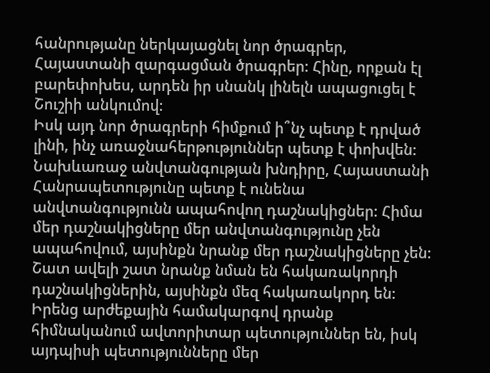հանրությանը ներկայացնել նոր ծրագրեր, Հայաստանի զարգացման ծրագրեր: Հինը, որքան էլ բարեփոխես, արդեն իր սնանկ լինելն ապացուցել է Շուշիի անկումով:
Իսկ այդ նոր ծրագրերի հիմքում ի՞նչ պետք է դրված լինի, ինչ առաջնահերթություններ պետք է փոխվեն:
Նախևառաջ անվտանգության խնդիրը, Հայաստանի Հանրապետությունը պետք է ունենա անվտանգությունն ապահովող դաշնակիցներ: Հիմա մեր դաշնակիցները մեր անվտանգությունը չեն ապահովում, այսինքն նրանք մեր դաշնակիցները չեն: Շատ ավելի շատ նրանք նման են հակառակորդի դաշնակիցներին, այսինքն մեզ հակառակորդ են: Իրենց արժեքային համակարգով դրանք հիմնականում ավտորիտար պետություններ են, իսկ այդպիսի պետությունները մեր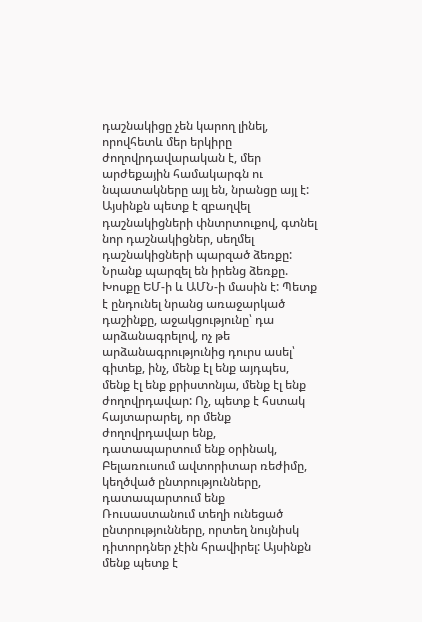դաշնակիցը չեն կարող լինել, որովհետև մեր երկիրը ժողովրդավարական է, մեր արժեքային համակարգն ու նպատակները այլ են, նրանցը այլ է: Այսինքն պետք է զբաղվել դաշնակիցների փնտրտուքով, գտնել նոր դաշնակիցներ, սեղմել դաշնակիցների պարզած ձեռքը: Նրանք պարզել են իրենց ձեռքը. Խոսքը ԵՄ-ի և ԱՄՆ-ի մասին է: Պետք է ընդունել նրանց առաջարկած դաշինքը, աջակցությունը՝ դա արձանագրելով, ոչ թե արձանագրությունից դուրս ասել՝ գիտեք, ինչ, մենք էլ ենք այդպես, մենք էլ ենք քրիստոնյա, մենք էլ ենք ժողովրդավար: Ոչ, պետք է հստակ հայտարարել, որ մենք ժողովրդավար ենք, դատապարտում ենք օրինակ, Բելառուսում ավտորիտար ռեժիմը, կեղծված ընտրությունները, դատապարտում ենք Ռուսաստանում տեղի ունեցած ընտրությունները, որտեղ նույնիսկ դիտորդներ չէին հրավիրել: Այսինքն մենք պետք է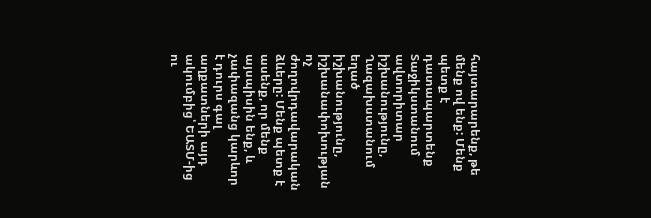հայտարարենք, թե մենք ով ենք: Մենք պետք է դատապարտենք Տաջիկստանում ավտորիտար իշխանությունը, Ղազախստանում եղած իշխանությունը, իշխանափոխության ոչ ժողովրդավարական ձևերը: Մենք պետք է ասենք, որ մենք այսպիսին ենք, և չափազանց կարևոր է դուրս գալ աղքատների այդ ակումբից՝ ԵԱՏՄ-ից ու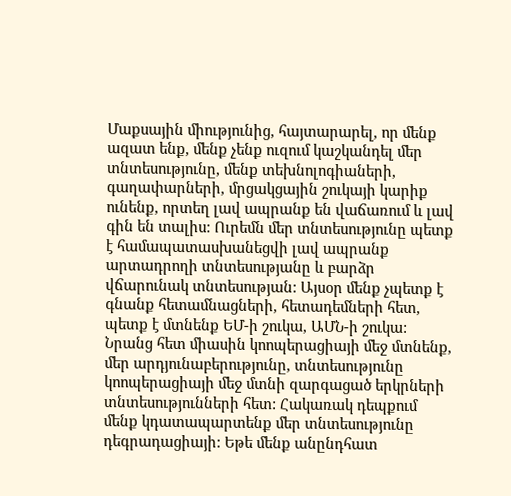Մաքսային միությունից, հայտարարել, որ մենք ազատ ենք, մենք չենք ուզում կաշկանդել մեր տնտեսությունը, մենք տեխնոլոգիաների, գաղափարների, մրցակցային շուկայի կարիք ունենք, որտեղ լավ ապրանք են վաճառում և լավ գին են տալիս: Ուրեմն մեր տնտեսությունը պետք է համապատասխանեցվի լավ ապրանք արտադրողի տնտեսությանը և բարձր վճարունակ տնտեսության: Այսօր մենք չպետք է գնանք հետամնացների, հետադեմների հետ, պետք է մտնենք ԵՄ-ի շուկա, ԱՄՆ-ի շուկա: Նրանց հետ միասին կոոպերացիայի մեջ մտնենք, մեր արդյունաբերությունը, տնտեսությունը կոոպերացիայի մեջ մտնի զարգացած երկրների տնտեսությունների հետ: Հակառակ դեպքում մենք կդատապարտենք մեր տնտեսությունը դեգրադացիայի: Եթե մենք անընդհատ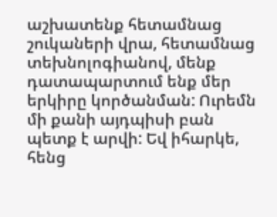աշխատենք հետամնաց շուկաների վրա, հետամնաց տեխնոլոգիանով, մենք դատապարտում ենք մեր երկիրը կործանման: Ուրեմն մի քանի այդպիսի բան պետք է արվի: Եվ իհարկե, հենց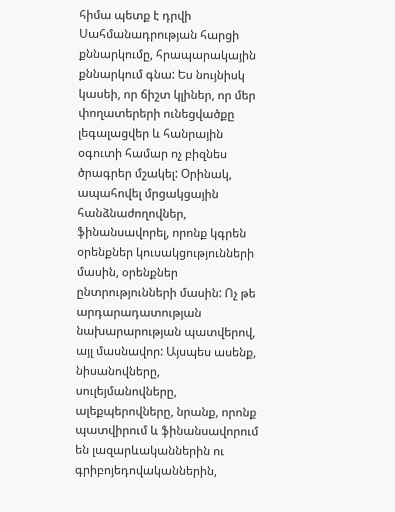հիմա պետք է դրվի Սահմանադրության հարցի քննարկումը, հրապարակային քննարկում գնա: Ես նույնիսկ կասեի, որ ճիշտ կլիներ, որ մեր փողատերերի ունեցվածքը լեգալացվեր և հանրային օգուտի համար ոչ բիզնես ծրագրեր մշակել: Օրինակ, ապահովել մրցակցային հանձնաժողովներ, ֆինանսավորել, որոնք կգրեն օրենքներ կուսակցությունների մասին, օրենքներ ընտրությունների մասին: Ոչ թե արդարադատության նախարարության պատվերով, այլ մասնավոր: Այսպես ասենք, նիսանովները, սուլեյմանովները, ալեքպերովները, նրանք, որոնք պատվիրում և ֆինանսավորում են լազարևականներին ու գրիբոյեդովականներին,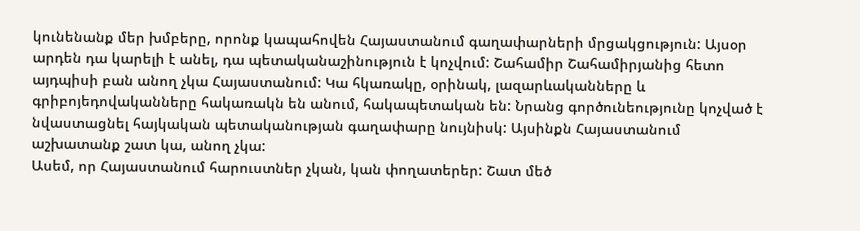կունենանք մեր խմբերը, որոնք կապահովեն Հայաստանում գաղափարների մրցակցություն: Այսօր արդեն դա կարելի է անել, դա պետականաշինություն է կոչվում: Շահամիր Շահամիրյանից հետո այդպիսի բան անող չկա Հայաստանում: Կա հկառակը, օրինակ, լազարևականները և գրիբոյեդովականները հակառակն են անում, հակապետական են: Նրանց գործունեությունը կոչված է նվաստացնել հայկական պետականության գաղափարը նույնիսկ: Այսինքն Հայաստանում աշխատանք շատ կա, անող չկա:
Ասեմ, որ Հայաստանում հարուստներ չկան, կան փողատերեր: Շատ մեծ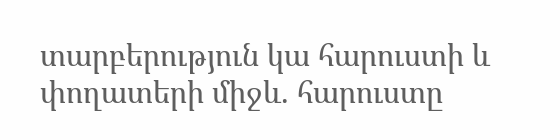տարբերություն կա հարուստի և փողատերի միջև. հարուստը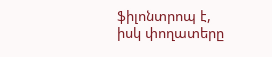ֆիլոնտրոպ է, իսկ փողատերը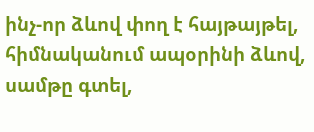ինչ-որ ձևով փող է հայթայթել, հիմնականում ապօրինի ձևով, սամթը գտել,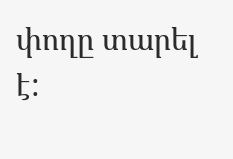փողը տարել է: